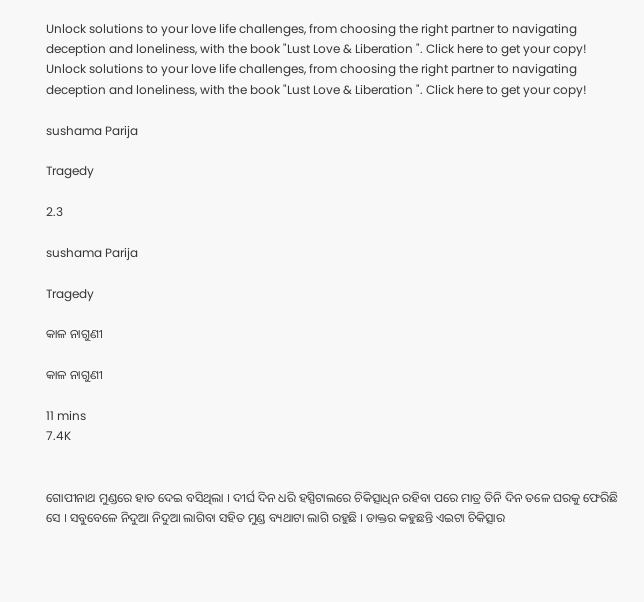Unlock solutions to your love life challenges, from choosing the right partner to navigating deception and loneliness, with the book "Lust Love & Liberation ". Click here to get your copy!
Unlock solutions to your love life challenges, from choosing the right partner to navigating deception and loneliness, with the book "Lust Love & Liberation ". Click here to get your copy!

sushama Parija

Tragedy

2.3

sushama Parija

Tragedy

କାଳ ନାଗୁଣୀ

କାଳ ନାଗୁଣୀ

11 mins
7.4K


ଗୋପୀନାଥ ମୁଣ୍ଡରେ ହାତ ଦେଇ ବସିଥିଲା । ଦୀର୍ଘ ଦିନ ଧରି ହସ୍ପିଟାଲରେ ଚିକିତ୍ସାଧିନ ରହିବା ପରେ ମାତ୍ର ତିନି ଦିନ ତଳେ ଘରକୁ ଫେରିଛି ସେ । ସବୁବେଳେ ନିଦୁଆ ନିଦୁଆ ଲାଗିବା ସହିତ ମୁଣ୍ଡ ବ୍ୟଥାଟା ଲାଗି ରହୁଛି । ଡାକ୍ତର କହୁଛନ୍ତି ଏଇଟା ଚିକିତ୍ସାର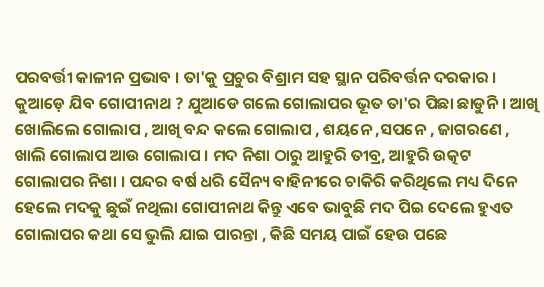ପରବର୍ତ୍ତୀ କାଳୀନ ପ୍ରଭାବ । ତା'କୁ ପ୍ରଚୁର ବିଶ୍ରାମ ସହ ସ୍ଥାନ ପରିବର୍ତ୍ତନ ଦରକାର । କୁଆଡ଼େ ଯିବ ଗୋପୀନାଥ ? ଯୁଆଡେ ଗଲେ ଗୋଲାପର ଭୂତ ତା'ର ପିଛା ଛାଡୁନି । ଆଖି ଖୋଲିଲେ ଗୋଲାପ , ଆଖି ବନ୍ଦ କଲେ ଗୋଲାପ , ଶୟନେ ,ସପନେ , ଜାଗରଣେ , ଖାଲି ଗୋଲାପ ଆଉ ଗୋଲାପ । ମଦ ନିଶା ଠାରୁ ଆହୁରି ତୀବ୍ର, ଆହୁରି ଉତ୍କଟ ଗୋଲାପର ନିଶା । ପନ୍ଦର ବର୍ଷ ଧରି ସୈନ୍ୟ ବାହିନୀରେ ଚାକିରି କରିଥିଲେ ମଧ୍ୟ ଦିନେ ହେଲେ ମଦକୁ ଛୁଇଁ ନଥିଲା ଗୋପୀନାଥ କିନ୍ତୁ ଏବେ ଭାବୁଛି ମଦ ପିଇ ଦେଲେ ହୁଏତ ଗୋଲାପର କଥା ସେ ଭୁଲି ଯାଇ ପାରନ୍ତା , କିଛି ସମୟ ପାଇଁ ହେଉ ପଛେ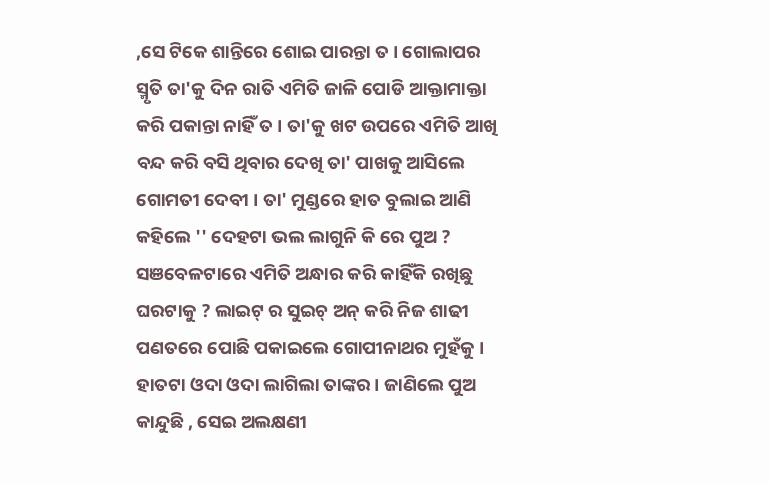,ସେ ଟିକେ ଶାନ୍ତିରେ ଶୋଇ ପାରନ୍ତା ତ । ଗୋଲାପର ସ୍ମୃତି ତା'କୁ ଦିନ ରାତି ଏମିତି ଜାଳି ପୋଡି ଆକ୍ତାମାକ୍ତା କରି ପକାନ୍ତା ନାହିଁ ତ । ତା'କୁ ଖଟ ଉପରେ ଏମିତି ଆଖି ବନ୍ଦ କରି ବସି ଥିବାର ଦେଖି ତା' ପାଖକୁ ଆସିଲେ ଗୋମତୀ ଦେବୀ । ତା' ମୁଣ୍ଡରେ ହାତ ବୁଲାଇ ଆଣି କହିଲେ '' ଦେହଟା ଭଲ ଲାଗୁନି କି ରେ ପୁଅ ? ସଞବେଳଟାରେ ଏମିତି ଅନ୍ଧାର କରି କାହିଁକି ରଖିଛୁ ଘରଟାକୁ ? ଲାଇଟ୍ ର ସୁଇଚ୍ ଅନ୍ କରି ନିଜ ଶାଢୀ ପଣତରେ ପୋଛି ପକାଇଲେ ଗୋପୀନାଥର ମୁହଁକୁ । ହାତଟା ଓଦା ଓଦା ଲାଗିଲା ତାଙ୍କର। ଜାଣିଲେ ପୁଅ କାନ୍ଦୁଛି , ସେଇ ଅଲକ୍ଷଣୀ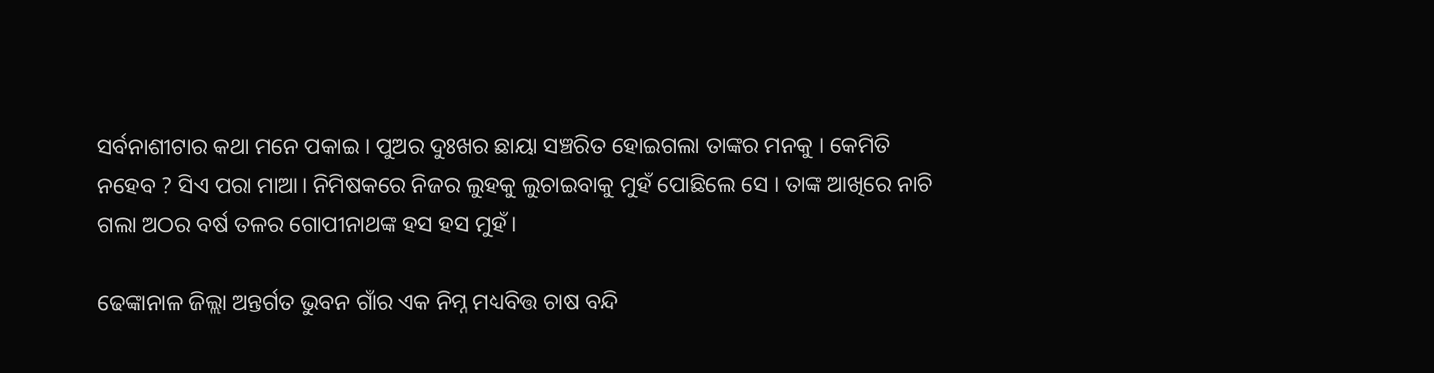ସର୍ବନାଶୀଟାର କଥା ମନେ ପକାଇ । ପୁଅର ଦୁଃଖର ଛାୟା ସଞ୍ଚରିତ ହୋଇଗଲା ତାଙ୍କର ମନକୁ । କେମିତି ନହେବ ? ସିଏ ପରା ମାଆ। ନିମିଷକରେ ନିଜର ଲୁହକୁ ଲୁଚାଇବାକୁ ମୁହଁ ପୋଛିଲେ ସେ । ତାଙ୍କ ଆଖିରେ ନାଚି ଗଲା ଅଠର ବର୍ଷ ତଳର ଗୋପୀନାଥଙ୍କ ହସ ହସ ମୁହଁ।

ଢେଙ୍କାନାଳ ଜିଲ୍ଲା ଅନ୍ତର୍ଗତ ଭୁବନ ଗାଁର ଏକ ନିମ୍ନ ମଧ୍ୟବିତ୍ତ ଚାଷ ବନ୍ଦି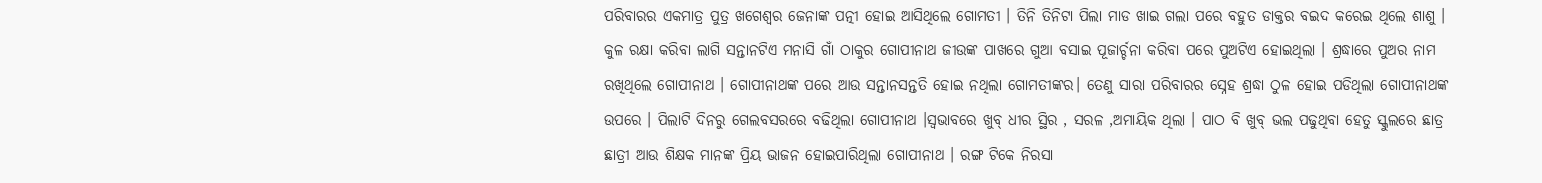ପରିବାରର ଏକମାତ୍ର ପୁତ୍ର ଖଗେଶ୍ବର ଜେନାଙ୍କ ପତ୍ନୀ ହୋଇ ଆସିଥିଲେ ଗୋମତୀ । ତିନି ତିନିଟା ପିଲା ମାଡ ଖାଇ ଗଲା ପରେ ବହୁତ ଡାକ୍ତର ବଇଦ କରେଇ ଥିଲେ ଶାଶୁ । କୁଳ ରକ୍ଷା କରିବା ଲାଗି ସନ୍ତାନଟିଏ ମନାସି ଗାଁ ଠାକୁର ଗୋପୀନାଥ ଜୀଉଙ୍କ ପାଖରେ ଗୁଆ ବସାଇ ପୂଜାର୍ଚ୍ଚନା କରିବା ପରେ ପୁଅଟିଏ ହୋଇଥିଲା । ଶ୍ରଦ୍ଧାରେ ପୁଅର ନାମ ରଖିଥିଲେ ଗୋପୀନାଥ । ଗୋପୀନାଥଙ୍କ ପରେ ଆଉ ସନ୍ତାନସନ୍ତତି ହୋଇ ନଥିଲା ଗୋମତୀଙ୍କର। ତେଣୁ ସାରା ପରିବାରର ସ୍ନେହ ଶ୍ରଦ୍ଧା ଠୁଳ ହୋଇ ପଡିଥିଲା ଗୋପୀନାଥଙ୍କ ଉପରେ । ପିଲାଟି ଦିନରୁ ଗେଲବସରରେ ବଢିଥିଲା ଗୋପୀନାଥ ।ସ୍ୱଭାବରେ ଖୁବ୍ ଧୀର ସ୍ଥିର , ସରଳ ,ଅମାୟିକ ଥିଲା । ପାଠ ବି ଖୁବ୍ ଭଲ ପଢୁଥିବା ହେତୁ ସ୍କୁଲରେ ଛାତ୍ର ଛାତ୍ରୀ ଆଉ ଶିକ୍ଷକ ମାନଙ୍କ ପ୍ରିୟ ଭାଜନ ହୋଇପାରିଥିଲା ଗୋପୀନାଥ । ରଙ୍ଗ ଟିକେ ନିରସା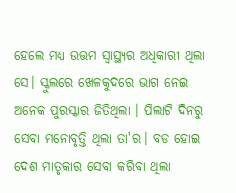ହେଲେ ମଧ୍ୟ ଉତ୍ତମ ସ୍ୱାସ୍ଥ୍ୟର ଅଧିକାରୀ ଥିଲା ସେ। ସ୍କୁଲରେ ଖେଳକୁଦରେ ଭାଗ ନେଇ ଅନେକ ପୁରସ୍କାର ଜିତିଥିଲା । ପିଲାଟି ଦିନରୁ ସେବା ମନୋବୃତ୍ତି ଥିଲା ତା'ର। ବଡ ହୋଇ ଦେଶ ମାତୃକାର ସେବା କରିବା ଥିଲା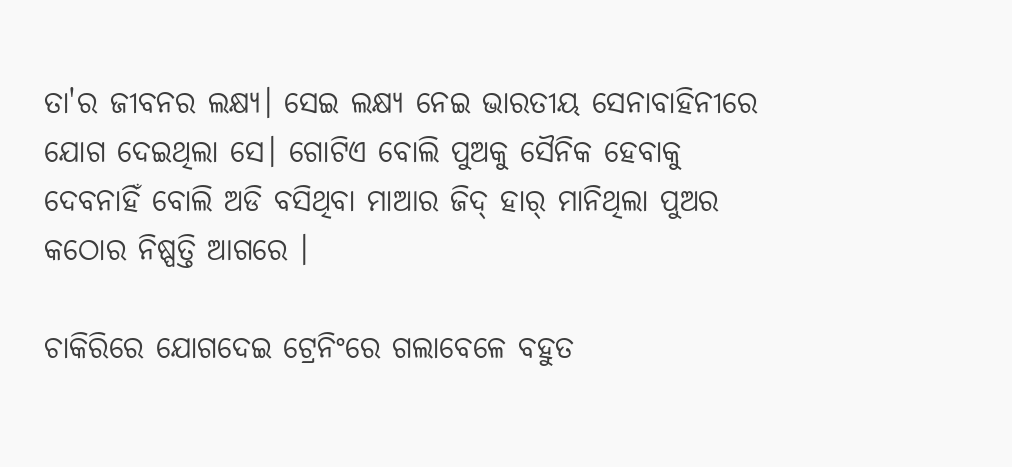ତା'ର ଜୀବନର ଲକ୍ଷ୍ୟ। ସେଇ ଲକ୍ଷ୍ୟ ନେଇ ଭାରତୀୟ ସେନାବାହିନୀରେ ଯୋଗ ଦେଇଥିଲା ସେ। ଗୋଟିଏ ବୋଲି ପୁଅକୁ ସୈନିକ ହେବାକୁ ଦେବନାହିଁ ବୋଲି ଅଡି ବସିଥିବା ମାଆର ଜିଦ୍ ହାର୍ ମାନିଥିଲା ପୁଅର କଠୋର ନିଷ୍ପତ୍ତି ଆଗରେ ।

ଚାକିରିରେ ଯୋଗଦେଇ ଟ୍ରେନିଂରେ ଗଲାବେଳେ ବହୁତ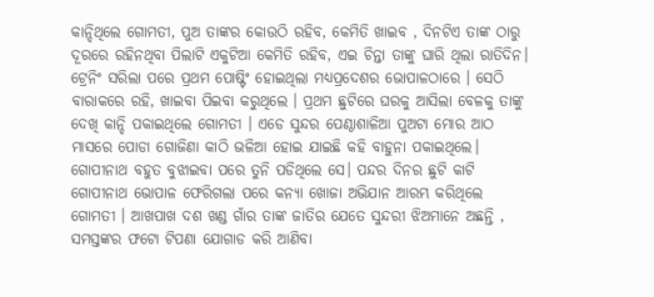କାନ୍ଦିଥିଲେ ଗୋମତୀ, ପୁଅ ତାଙ୍କର କୋଉଠି ରହିବ, କେମିତି ଖାଇବ , ଦିନଟିଏ ତାଙ୍କ ଠାରୁ ଦୂରରେ ରହିନଥିବା ପିଲାଟି ଏକୁଟିଆ କେମିତି ରହିବ, ଏଇ ଚିନ୍ତା ତାଙ୍କୁ ଘାରି ଥିଲା ରାତିଦିନ। ଟ୍ରେନିଂ ସରିଲା ପରେ ପ୍ରଥମ ପୋଷ୍ଟିଂ ହୋଇଥିଲା ମଧ୍ୟପ୍ରଦେଶର ଭୋପାଳଠାରେ । ସେଠି ବାରାକରେ ରହି, ଖାଇବା ପିଇବା କରୁଥିଲେ । ପ୍ରଥମ ଛୁଟିରେ ଘରକୁ ଆସିଲା ବେଳକୁ ତାଙ୍କୁ ଦେଖି କାନ୍ଦି ପକାଇଥିଲେ ଗୋମତୀ । ଏଡେ ସୁନ୍ଦର ପେଣ୍ଠାଶାଳିଆ ପୁଅଟା ମୋର ଆଠ ମାସରେ ପୋଡା ଗୋଜିଣା କାଠି ଭଳିଆ ହୋଇ ଯାଇଛି କହି ବାହୁନା ପକାଇଥିଲେ। ଗୋପୀନାଥ ବହୁତ ବୁଝାଇବା ପରେ ତୁନି ପଡିଥିଲେ ସେ। ପନ୍ଦର ଦିନର ଛୁଟି କାଟି ଗୋପୀନାଥ ଭୋପାଳ ଫେରିଗଲା ପରେ କନ୍ୟା ଖୋଜା ଅଭିଯାନ ଆରମ୍ଭ କରିଥିଲେ ଗୋମତୀ । ଆଖପାଖ ଦଶ ଖଣ୍ଡ ଗାଁର ତାଙ୍କ ଜାତିର ଯେତେ ସୁନ୍ଦରୀ ଝିଅମାନେ ଅଛନ୍ତି , ସମସ୍ତଙ୍କର ଫଟୋ ଟିପଣା ଯୋଗାଡ କରି ଆଣିବା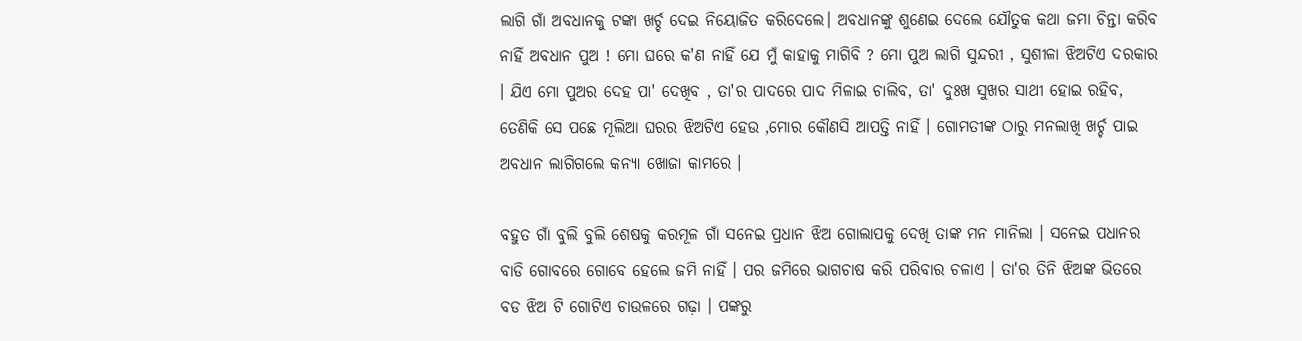ଲାଗି ଗାଁ ଅବଧାନକୁ ଟଙ୍କା ଖର୍ଚ୍ଚ ଦେଇ ନିୟୋଜିତ କରିଦେଲେ। ଅବଧାନଙ୍କୁ ଶୁଣେଇ ଦେଲେ ଯୌତୁକ କଥା ଜମା ଚିନ୍ତା କରିବ ନାହିଁ ଅବଧାନ ପୁଅ ! ମୋ ଘରେ କ'ଣ ନାହିଁ ଯେ ମୁଁ କାହାକୁ ମାଗିବି ? ମୋ ପୁଅ ଲାଗି ସୁନ୍ଦରୀ , ସୁଶୀଳା ଝିଅଟିଏ ଦରକାର । ଯିଏ ମୋ ପୁଅର ଦେହ ପା' ଦେଖିବ , ତା'ର ପାଦରେ ପାଦ ମିଳାଇ ଚାଲିବ, ତା' ଦୁଃଖ ସୁଖର ସାଥୀ ହୋଇ ରହିବ, ତେଣିକି ସେ ପଛେ ମୂଲିଆ ଘରର ଝିଅଟିଏ ହେଉ ,ମୋର କୌଣସି ଆପତ୍ତି ନାହିଁ । ଗୋମତୀଙ୍କ ଠାରୁ ମନଲାଖି ଖର୍ଚ୍ଚ ପାଇ ଅବଧାନ ଲାଗିଗଲେ କନ୍ୟା ଖୋଜା କାମରେ ।

ବହୁତ ଗାଁ ବୁଲି ବୁଲି ଶେଷକୁ କରମୂଳ ଗାଁ ସନେଇ ପ୍ରଧାନ ଝିଅ ଗୋଲାପକୁ ଦେଖି ତାଙ୍କ ମନ ମାନିଲା । ସନେଇ ପଧାନର ବାଡି ଗୋବରେ ଗୋବେ ହେଲେ ଜମି ନାହିଁ । ପର ଜମିରେ ଭାଗଚାଷ କରି ପରିବାର ଚଳାଏ । ତା'ର ତିନି ଝିଅଙ୍କ ଭିତରେ ବଡ ଝିଅ ଟି ଗୋଟିଏ ଚାଉଳରେ ଗଢ଼ା । ପଙ୍କରୁ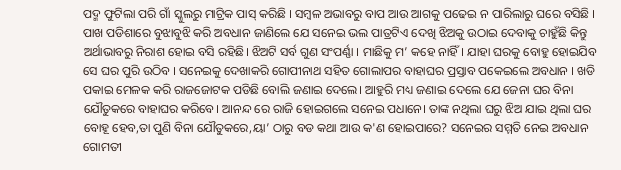ପଦ୍ମ ଫୁଟିଲା ପରି ଗାଁ ସ୍କୁଲରୁ ମାଟ୍ରିକ ପାସ୍ କରିଛି । ସମ୍ବଳ ଅଭାବରୁ ବାପ ଆଉ ଆଗକୁ ପଢେଇ ନ ପାରିଲାରୁ ଘରେ ବସିଛି । ପାଖ ପଡିଶାରେ ବୁଝାବୁଝି କରି ଅବଧାନ ଜାଣିଲେ ଯେ ସନେଇ ଭଲ ପାତ୍ରଟିଏ ଦେଖି ଝିଅକୁ ଉଠାଇ ଦେବାକୁ ଚାହୁଁଛି କିନ୍ତୁ ଅର୍ଥାଭାବରୁ ନିରାଶ ହୋଇ ବସି ରହିଛି। ଝିଅଟି ସର୍ବ ଗୁଣ ସଂପର୍ଣ୍ଣା । ମାଛିକୁ ମ’ କହେ ନାହିଁ। ଯାହା ଘରକୁ ବୋହୁ ହୋଇଯିବ ସେ ଘର ପୁରି ଉଠିବ । ସନେଇକୁ ଦେଖାକରି ଗୋପୀନାଥ ସହିତ ଗୋଲାପର ବାହାଘର ପ୍ରସ୍ତାବ ପକେଇଲେ ଅବଧାନ । ଖଡି ପକାଇ ମେଳକ କରି ରାଜଜୋଟକ ପଡିଛି ବୋଲି ଜଣାଇ ଦେଲେ। ଆହୁରି ମଧ୍ୟ ଜଣାଇ ଦେଲେ ଯେ ଜେନା ଘର ବିନା ଯୌତୁକରେ ବାହାଘର କରିବେ। ଆନନ୍ଦ ରେ ରାଜି ହୋଇଗଲେ ସନେଇ ପଧାନେ। ତାଙ୍କ ନଥିଲା ଘରୁ ଝିଅ ଯାଇ ଥିଲା ଘର ବୋହୂ ହେବ,ତା ପୁଣି ବିନା ଯୌତୁକରେ,ୟା’ ଠାରୁ ବଡ କଥା ଆଉ କ'ଣ ହୋଇପାରେ? ସନେଇର ସମ୍ମତି ନେଇ ଅବଧାନ ଗୋମତୀ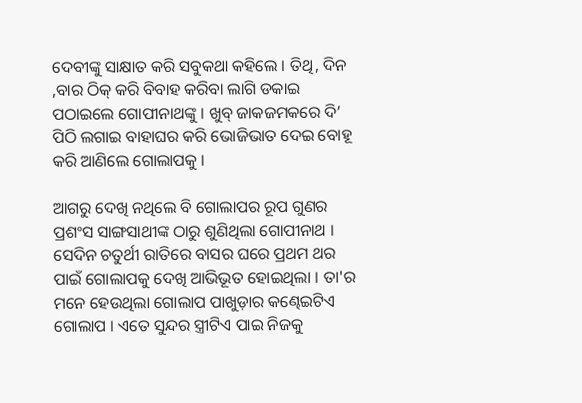ଦେବୀଙ୍କୁ ସାକ୍ଷାତ କରି ସବୁକଥା କହିଲେ । ତିଥି, ଦିନ ,ବାର ଠିକ୍ କରି ବିବାହ କରିବା ଲାଗି ଡକାଇ ପଠାଇଲେ ଗୋପୀନାଥଙ୍କୁ । ଖୁବ୍ ଜାକଜମକରେ ଦି’ ପିଠି ଲଗାଇ ବାହାଘର କରି ଭୋଜିଭାତ ଦେଇ ବୋହୂ କରି ଆଣିଲେ ଗୋଲାପକୁ ।

ଆଗରୁ ଦେଖି ନଥିଲେ ବି ଗୋଲାପର ରୂପ ଗୁଣର ପ୍ରଶଂସ ସାଙ୍ଗସାଥୀଙ୍କ ଠାରୁ ଶୁଣିଥିଲା ଗୋପୀନାଥ । ସେଦିନ ଚତୁର୍ଥୀ ରାତିରେ ବାସର ଘରେ ପ୍ରଥମ ଥର ପାଇଁ ଗୋଲାପକୁ ଦେଖି ଆଭିଭୂତ ହୋଇଥିଲା । ତା'ର ମନେ ହେଉଥିଲା ଗୋଲାପ ପାଖୁଡ଼ାର କଣ୍ଢେଇଟିଏ ଗୋଲାପ । ଏତେ ସୁନ୍ଦର ସ୍ତ୍ରୀଟିଏ ପାଇ ନିଜକୁ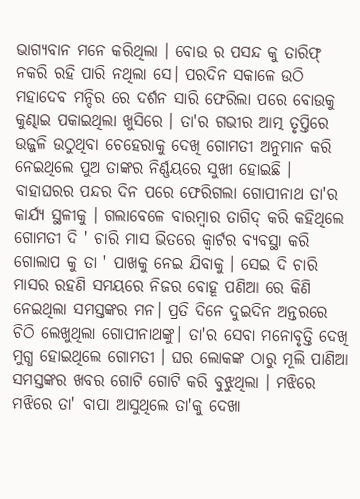ଭାଗ୍ୟବାନ ମନେ କରିଥିଲା । ବୋଉ ର ପସନ୍ଦ କୁ ତାରିଫ୍ ନକରି ରହି ପାରି ନଥିଲା ସେ। ପରଦିନ ସକାଳେ ଉଠି ମହାଦେବ ମନ୍ଦିର ରେ ଦର୍ଶନ ସାରି ଫେରିଲା ପରେ ବୋଉକୁ କୁଣ୍ଢାଇ ପକାଇଥିଲା ଖୁସିରେ । ତା'ର ଗଭୀର ଆତ୍ମ ତୃପ୍ତିରେ ଉଜ୍ଜଳି ଉଠୁଥିବା ଚେହେରାକୁ ଦେଖି ଗୋମତୀ ଅନୁମାନ କରି ନେଇଥିଲେ ପୁଅ ତାଙ୍କର ନିର୍ଣ୍ଣୟରେ ସୁଖୀ ହୋଇଛି । ବାହାଘରର ପନ୍ଦର ଦିନ ପରେ ଫେରିଗଲା ଗୋପୀନାଥ ତା'ର କାର୍ଯ୍ୟ ସ୍ଥଳୀକୁ । ଗଲାବେଳେ ବାରମ୍ବାର ତାଗିଦ୍ କରି କହିଥିଲେ ଗୋମତୀ ଦି ' ଚାରି ମାସ ଭିତରେ କ୍ଵାର୍ଟର ବ୍ୟବସ୍ଥା କରି ଗୋଲାପ କୁ ତା ' ପାଖକୁ ନେଇ ଯିବାକୁ । ସେଇ ଦି ଚାରି ମାସର ରହଣି ସମୟରେ ନିଜର ବୋହୂ ପଣିଆ ରେ କିଣି ନେଇଥିଲା ସମସ୍ତଙ୍କର ମନ। ପ୍ରତି ଦିନେ ଦୁଇଦିନ ଅନ୍ତରରେ ଚିଠି ଲେଖୁଥିଲା ଗୋପୀନାଥଙ୍କୁ। ତା'ର ସେବା ମନୋବୃତ୍ତି ଦେଖି ମୁଗ୍ଧ ହୋଇଥିଲେ ଗୋମତୀ । ଘର ଲୋକଙ୍କ ଠାରୁ ମୂଲି ପାଣିଆ ସମସ୍ତଙ୍କର ଖବର ଗୋଟି ଗୋଟି କରି ବୁଝୁଥିଲା । ମଝିରେ ମଝିରେ ତା' ବାପା ଆସୁଥିଲେ ତା'କୁ ଦେଖା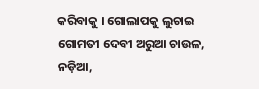କରିବାକୁ । ଗୋଲାପକୁ ଲୁଚାଇ ଗୋମତୀ ଦେବୀ ଅରୁଆ ଚାଉଳ, ନଡ଼ିଆ,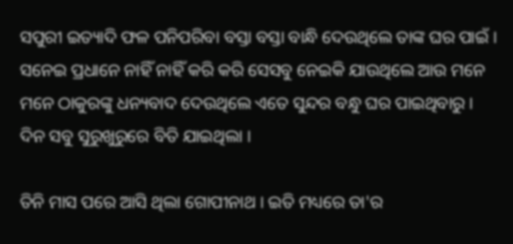ସପୁରୀ ଇତ୍ୟାଦି ଫଳ ପନିପରିବା ବସ୍ତା ବସ୍ତା ବାନ୍ଧି ଦେଉଥିଲେ ତାଙ୍କ ଘର ପାଇଁ । ସନେଇ ପ୍ରଧାନେ ନାହିଁ ନାହିଁ କରି କରି ସେସବୁ ନେଇକି ଯାଉଥିଲେ ଆଉ ମନେ ମନେ ଠାକୁରଙ୍କୁ ଧନ୍ୟବାଦ ଦେଉଥିଲେ ଏତେ ସୁନ୍ଦର ବନ୍ଧୁ ଘର ପାଇଥିବାରୁ । ଦିନ ସବୁ ସୁରୁଖୁରୁରେ ବିତି ଯାଇଥିଲା ।

ତିନି ମାସ ପରେ ଆସି ଥିଲା ଗୋପୀନାଥ । ଇତି ମଧ୍ୟରେ ତା'ର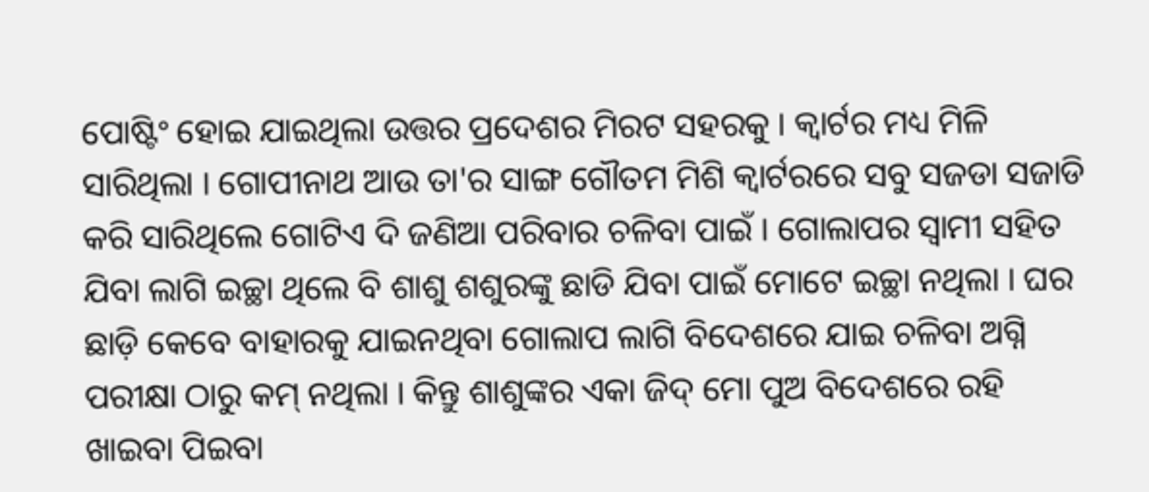ପୋଷ୍ଟିଂ ହୋଇ ଯାଇଥିଲା ଉତ୍ତର ପ୍ରଦେଶର ମିରଟ ସହରକୁ । କ୍ଵାର୍ଟର ମଧ୍ୟ ମିଳି ସାରିଥିଲା । ଗୋପୀନାଥ ଆଉ ତା'ର ସାଙ୍ଗ ଗୌତମ ମିଶି କ୍ଵାର୍ଟରରେ ସବୁ ସଜଡା ସଜାଡି କରି ସାରିଥିଲେ ଗୋଟିଏ ଦି ଜଣିଆ ପରିବାର ଚଳିବା ପାଇଁ । ଗୋଲାପର ସ୍ଵାମୀ ସହିତ ଯିବା ଲାଗି ଇଚ୍ଛା ଥିଲେ ବି ଶାଶୁ ଶଶୁରଙ୍କୁ ଛାଡି ଯିବା ପାଇଁ ମୋଟେ ଇଚ୍ଛା ନଥିଲା । ଘର ଛାଡ଼ି କେବେ ବାହାରକୁ ଯାଇନଥିବା ଗୋଲାପ ଲାଗି ବିଦେଶରେ ଯାଇ ଚଳିବା ଅଗ୍ନି ପରୀକ୍ଷା ଠାରୁ କମ୍ ନଥିଲା । କିନ୍ତୁ ଶାଶୁଙ୍କର ଏକା ଜିଦ୍ ମୋ ପୁଅ ବିଦେଶରେ ରହି ଖାଇବା ପିଇବା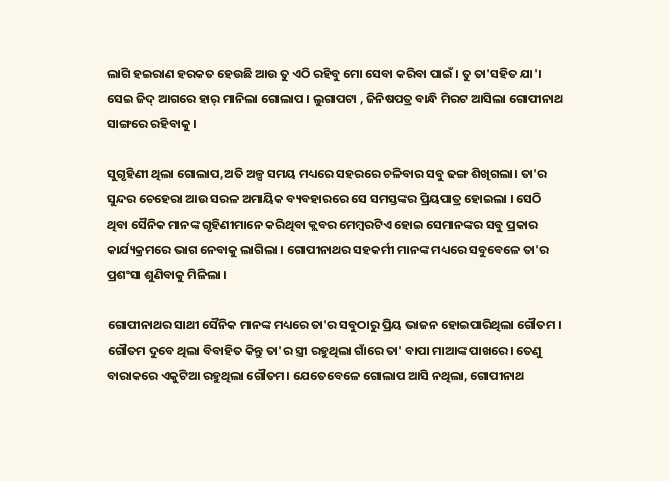ଲାଗି ହଇରାଣ ହରକତ ହେଉଛି ଆଉ ତୁ ଏଠି ରହିବୁ ମୋ ସେବା କରିବା ପାଇଁ । ତୁ ତା'ସହିତ ଯା'। ସେଇ ଜିଦ୍ ଆଗରେ ହାର୍ ମାନିଲା ଗୋଲାପ । ଲୁଗାପଟା , ଜିନିଷପତ୍ର ବାନ୍ଧି ମିରଟ ଆସିଲା ଗୋପୀନାଥ ସାଙ୍ଗରେ ରହିବାକୁ ।

ସୁଗୃହିଣୀ ଥିଲା ଗୋଲାପ,ଅତି ଅଳ୍ପ ସମୟ ମଧ୍ୟରେ ସହରରେ ଚଳିବାର ସବୁ ଢଙ୍ଗ ଶିଖିଗଲା। ତା'ର ସୁନ୍ଦର ଚେହେରା ଆଉ ସରଳ ଅମାୟିକ ବ୍ୟବହାରରେ ସେ ସମସ୍ତଙ୍କର ପ୍ରିୟପାତ୍ର ହୋଇଲା । ସେଠି ଥିବା ସୈନିକ ମାନଙ୍କ ଗୃହିଣୀମାନେ କରିଥିବା କ୍ଲବର ମେମ୍ବରଟିଏ ହୋଇ ସେମାନଙ୍କର ସବୁ ପ୍ରକାର କାର୍ଯ୍ୟକ୍ରମରେ ଭାଗ ନେବାକୁ ଲାଗିଲା । ଗୋପୀନାଥର ସହକର୍ମୀ ମାନଙ୍କ ମଧ୍ୟରେ ସବୁବେଳେ ତା'ର ପ୍ରଶଂସା ଶୁଣିବାକୁ ମିଳିଲା ।

ଗୋପୀନାଥର ସାଥୀ ସୈନିକ ମାନଙ୍କ ମଧ୍ୟରେ ତା'ର ସବୁଠାରୁ ପ୍ରିୟ ଭାଜନ ହୋଇପାରିଥିଲା ଗୌତମ । ଗୌତମ ଦୁବେ ଥିଲା ବିବାହିତ କିନ୍ତୁ ତା'ର ସ୍ତ୍ରୀ ରହୁଥିଲା ଗାଁରେ ତା' ବାପା ମାଆଙ୍କ ପାଖରେ। ତେଣୁ ବାରାକରେ ଏକୁଟିଆ ରହୁଥିଲା ଗୌତମ। ଯେତେବେଳେ ଗୋଲାପ ଆସି ନଥିଲା, ଗୋପୀନାଥ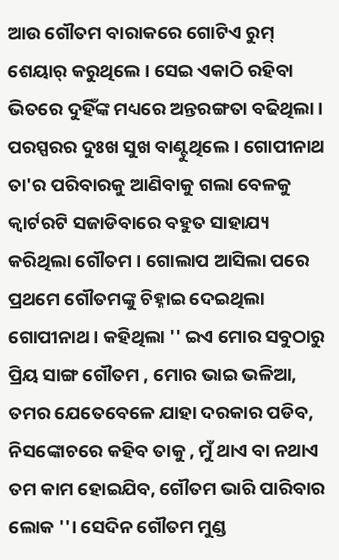ଆଉ ଗୌତମ ବାରାକରେ ଗୋଟିଏ ରୁମ୍ ଶେୟାର୍ କରୁଥିଲେ । ସେଇ ଏକାଠି ରହିବା ଭିତରେ ଦୁହିଁଙ୍କ ମଧ୍ୟରେ ଅନ୍ତରଙ୍ଗତା ବଢିଥିଲା । ପରସ୍ପରର ଦୁଃଖ ସୁଖ ବାଣ୍ଟୁଥିଲେ। ଗୋପୀନାଥ ତା'ର ପରିବାରକୁ ଆଣିବାକୁ ଗଲା ବେଳକୁ କ୍ଵାର୍ଟରଟି ସଜାଡିବାରେ ବହୁତ ସାହାଯ୍ୟ କରିଥିଲା ଗୌତମ । ଗୋଲାପ ଆସିଲା ପରେ ପ୍ରଥମେ ଗୌତମଙ୍କୁ ଚିହ୍ନାଇ ଦେଇଥିଲା ଗୋପୀନାଥ । କହିଥିଲା '' ଇଏ ମୋର ସବୁଠାରୁ ପ୍ରିୟ ସାଙ୍ଗ ଗୌତମ , ମୋର ଭାଇ ଭଳିଆ, ତମର ଯେତେବେଳେ ଯାହା ଦରକାର ପଡିବ, ନିସଙ୍କୋଚରେ କହିବ ତାକୁ , ମୁଁ ଥାଏ ବା ନଥାଏ ତମ କାମ ହୋଇଯିବ, ଗୌତମ ଭାରି ପାରିବାର ଲୋକ ''। ସେଦିନ ଗୌତମ ମୁଣ୍ଡ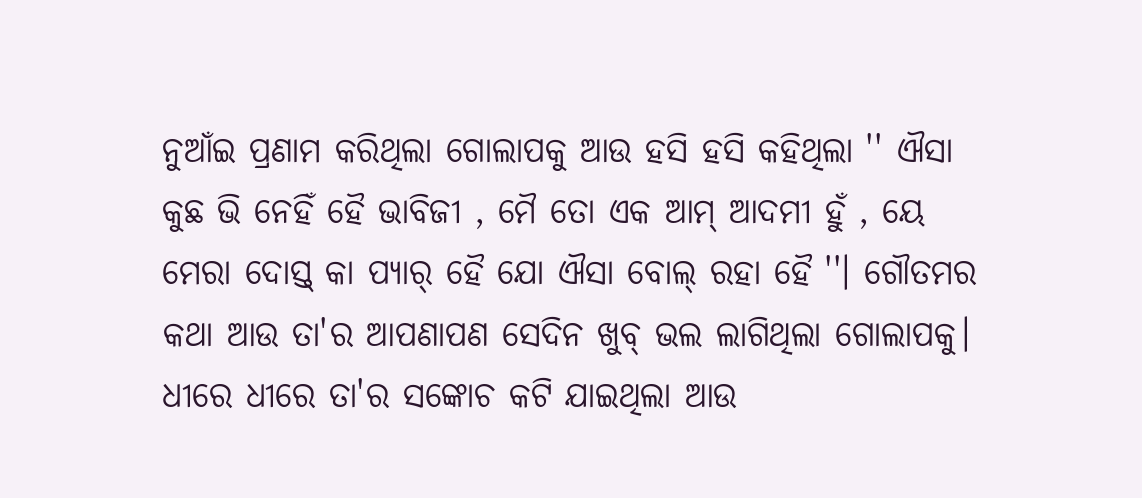ନୁଆଁଇ ପ୍ରଣାମ କରିଥିଲା ଗୋଲାପକୁ ଆଉ ହସି ହସି କହିଥିଲା '' ଐସା କୁଛ ଭି ନେହିଁ ହୈ ଭାବିଜୀ , ମୈ ତୋ ଏକ ଆମ୍ ଆଦମୀ ହୁଁ , ୟେ ମେରା ଦୋସ୍ତ୍ କା ପ୍ୟାର୍ ହୈ ଯୋ ଐସା ବୋଲ୍ ରହା ହୈ ''। ଗୌତମର କଥା ଆଉ ତା'ର ଆପଣାପଣ ସେଦିନ ଖୁବ୍ ଭଲ ଲାଗିଥିଲା ଗୋଲାପକୁ। ଧୀରେ ଧୀରେ ତା'ର ସଙ୍କୋଚ କଟି ଯାଇଥିଲା ଆଉ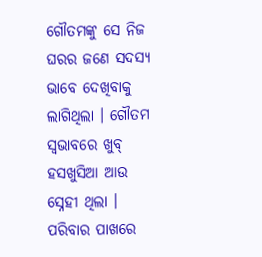ଗୌତମଙ୍କୁ ସେ ନିଜ ଘରର ଜଣେ ସଦସ୍ୟ ଭାବେ ଦେଖିବାକୁ ଲାଗିଥିଲା । ଗୌତମ ସ୍ୱଭାବରେ ଖୁବ୍ ହସଖୁସିଆ ଆଉ ସ୍ନେହୀ ଥିଲା । ପରିବାର ପାଖରେ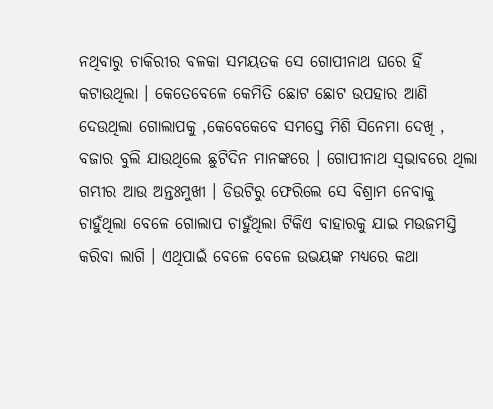ନଥିବାରୁ ଚାକିରୀର ବଳକା ସମୟତକ ସେ ଗୋପୀନାଥ ଘରେ ହିଁ କଟାଉଥିଲା । କେତେବେଳେ କେମିତି ଛୋଟ ଛୋଟ ଉପହାର ଆଣି ଦେଉଥିଲା ଗୋଲାପକୁ ,କେବେକେବେ ସମସ୍ତେ ମିଶି ସିନେମା ଦେଖି , ବଜାର ବୁଲି ଯାଉଥିଲେ ଛୁଟିଦିନ ମାନଙ୍କରେ । ଗୋପୀନାଥ ସ୍ୱଭାବରେ ଥିଲା ଗମ୍ଭୀର ଆଉ ଅନ୍ତଃମୁଖୀ । ଡିଉଟିରୁ ଫେରିଲେ ସେ ବିଶ୍ରାମ ନେବାକୁ ଚାହୁଁଥିଲା ବେଳେ ଗୋଲାପ ଚାହୁଁଥିଲା ଟିକିଏ ବାହାରକୁ ଯାଇ ମଉଜମସ୍ତି କରିବା ଲାଗି । ଏଥିପାଇଁ ବେଳେ ବେଳେ ଉଭୟଙ୍କ ମଧ୍ୟରେ କଥା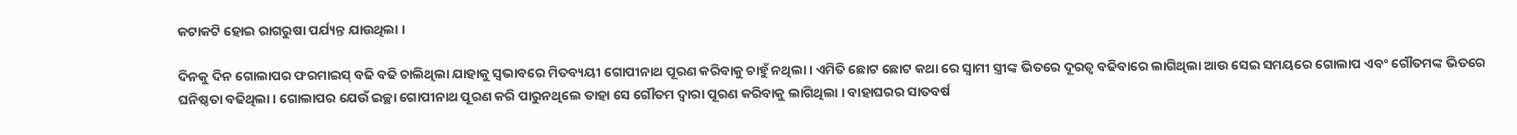କଟାକଟି ହୋଇ ରାଗରୁଷା ପର୍ଯ୍ୟନ୍ତ ଯାଉଥିଲା ।

ଦିନକୁ ଦିନ ଗୋଲାପର ଫରମାଇସ୍ ବଢି ବଢି ଚାଲିଥିଲା ଯାହାକୁ ସ୍ଵଭାବରେ ମିତବ୍ୟୟୀ ଗୋପୀନାଥ ପୂରଣ କରିବାକୁ ଚାହୁଁ ନଥିଲା । ଏମିତି ଛୋଟ ଛୋଟ କଥା ରେ ସ୍ଵାମୀ ସ୍ତ୍ରୀଙ୍କ ଭିତରେ ଦୂରତ୍ଵ ବଢିବାରେ ଲାଗିଥିଲା ଆଉ ସେଇ ସମୟରେ ଗୋଲାପ ଏବଂ ଗୌତମଙ୍କ ଭିତରେ ଘନିଷ୍ଠତା ବଢିଥିଲା । ଗୋଲାପର ଯେଉଁ ଇଚ୍ଛା ଗୋପୀନାଥ ପୂରଣ କରି ପାରୁନଥିଲେ ତାହା ସେ ଗୌତମ ଦ୍ଵାରା ପୂରଣ କରିବାକୁ ଲାଗିଥିଲା । ବାହାଘରର ସାତବର୍ଷ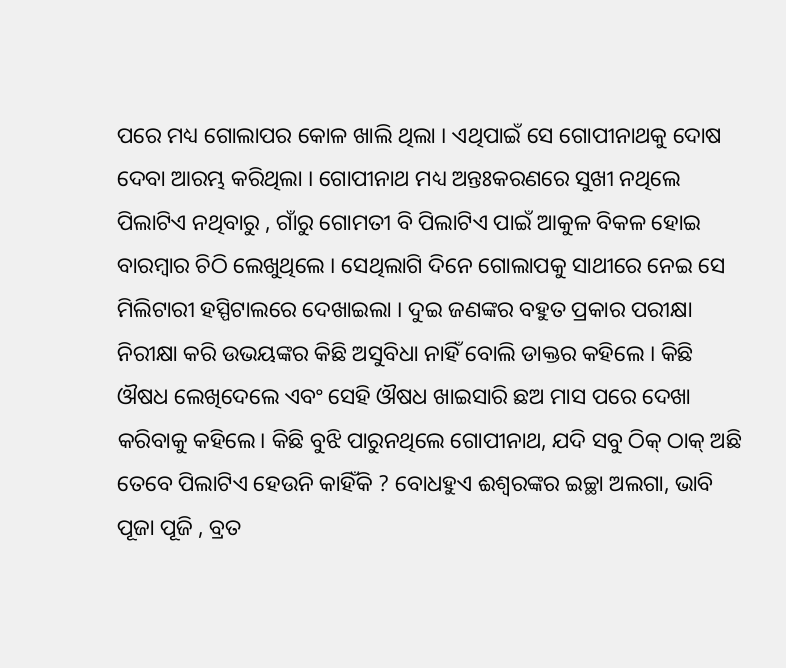ପରେ ମଧ୍ୟ ଗୋଲାପର କୋଳ ଖାଲି ଥିଲା । ଏଥିପାଇଁ ସେ ଗୋପୀନାଥକୁ ଦୋଷ ଦେବା ଆରମ୍ଭ କରିଥିଲା । ଗୋପୀନାଥ ମଧ୍ୟ ଅନ୍ତଃକରଣରେ ସୁଖୀ ନଥିଲେ ପିଲାଟିଏ ନଥିବାରୁ , ଗାଁରୁ ଗୋମତୀ ବି ପିଲାଟିଏ ପାଇଁ ଆକୁଳ ବିକଳ ହୋଇ ବାରମ୍ବାର ଚିଠି ଲେଖୁଥିଲେ । ସେଥିଲାଗି ଦିନେ ଗୋଲାପକୁ ସାଥୀରେ ନେଇ ସେ ମିଲିଟାରୀ ହସ୍ପିଟାଲରେ ଦେଖାଇଲା । ଦୁଇ ଜଣଙ୍କର ବହୁତ ପ୍ରକାର ପରୀକ୍ଷା ନିରୀକ୍ଷା କରି ଉଭୟଙ୍କର କିଛି ଅସୁବିଧା ନାହିଁ ବୋଲି ଡାକ୍ତର କହିଲେ । କିଛି ଔଷଧ ଲେଖିଦେଲେ ଏବଂ ସେହି ଔଷଧ ଖାଇସାରି ଛଅ ମାସ ପରେ ଦେଖା କରିବାକୁ କହିଲେ। କିଛି ବୁଝି ପାରୁନଥିଲେ ଗୋପୀନାଥ, ଯଦି ସବୁ ଠିକ୍ ଠାକ୍ ଅଛି ତେବେ ପିଲାଟିଏ ହେଉନି କାହିଁକି ? ବୋଧହୁଏ ଈଶ୍ଵରଙ୍କର ଇଚ୍ଛା ଅଲଗା, ଭାବି ପୂଜା ପୂଜି , ବ୍ରତ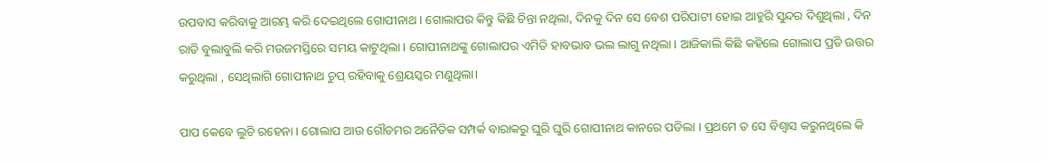ଉପବାସ କରିବାକୁ ଆରମ୍ଭ କରି ଦେଇଥିଲେ ଗୋପୀନାଥ । ଗୋଲାପର କିନ୍ତୁ କିଛି ଚିନ୍ତା ନଥିଲା, ଦିନକୁ ଦିନ ସେ ବେଶ ପରିପାଟୀ ହୋଇ ଆହୁରି ସୁନ୍ଦର ଦିଶୁଥିଲା , ଦିନ ରାତି ବୁଲାବୁଲି କରି ମଉଜମସ୍ତିରେ ସମୟ କାଟୁଥିଲା । ଗୋପୀନାଥଙ୍କୁ ଗୋଲାପର ଏମିତି ହାବଭାବ ଭଲ ଲାଗୁ ନଥିଲା । ଆଜିକାଲି କିଛି କହିଲେ ଗୋଲାପ ପ୍ରତି ଉତ୍ତର କରୁଥିଲା , ସେଥିଲାଗି ଗୋପୀନାଥ ଚୁପ୍ ରହିବାକୁ ଶ୍ରେୟସ୍କର ମଣୁଥିଲା।

ପାପ କେବେ ଲୁଚି ରହେନା । ଗୋଲାପ ଆଉ ଗୌତମର ଅନୈତିକ ସମ୍ପର୍କ ବାରାକରୁ ଘୁରି ଘୁରି ଗୋପୀନାଥ କାନରେ ପଡିଲା । ପ୍ରଥମେ ତ ସେ ବିଶ୍ୱାସ କରୁନଥିଲେ କି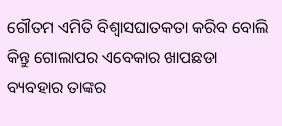ଗୌତମ ଏମିତି ବିଶ୍ଵାସଘାତକତା କରିବ ବୋଲି କିନ୍ତୁ ଗୋଲାପର ଏବେକାର ଖାପଛଡା ବ୍ୟବହାର ତାଙ୍କର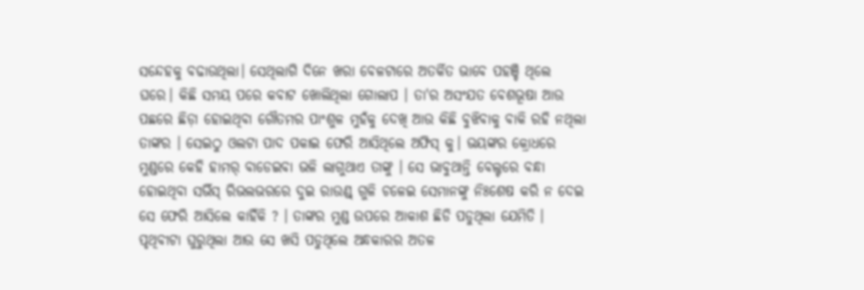ସନ୍ଦେହକୁ ବଢାଉଥିଲା। ସେଥିଲାଗି ଦିନେ ଖରା ବେଳଟାରେ ଅତର୍କିତ ଭାବେ ପହଞ୍ଚି ଥିଲେ ଘରେ। କିଛି ସମୟ ପରେ କବାଟ ଖୋଲିଥିଲା ଗୋଲାପ । ତା'ର ଅସଂଯତ ବେଶଭୂଷା ଆଉ ପଛରେ ଛିଡ଼ା ହୋଇଥିବା ଗୌତମର ପାଂଶୁଳ ମୁହଁକୁ ଦେଖି ଆଉ କିଛି ବୁଝିବାକୁ ବାକି ରହି ନଥିଲା ତାଙ୍କର । ସେଇଠୁ ଓଲଟା ପାଦ ପକାଇ ଫେରି ଆସିଥିଲେ ଅଫିସ୍ କୁ। ଭୟଙ୍କର କ୍ରୋଧରେ ମୁଣ୍ଡରେ କେହି ହାମର୍ ବାଡେଇବା ଭଳି ଲାଗୁଥାଏ ତାଙ୍କୁ । ସେ ଭାବୁଥାନ୍ତି ବେଲ୍ଟରେ ବନ୍ଧା ହୋଇଥିବା ସର୍ଭିସ୍ ରିଭଲଭରରେ ଦୁଇ ରାଉଣ୍ଡ୍ ଗୁଳି ଚଳେଇ ସେମାନଙ୍କୁ ନିଃଶେଷ କରି ନ ଦେଇ ସେ ଫେରି ଆସିଲେ କାହିଁକି ? । ତାଙ୍କର ମୁଣ୍ଡ ଉପରେ ଆକାଶ ଛିଡି ପଡୁଥିଲା ଯେମିତି । ପୃଥିବୀଟା ଘୁରୁଥିଲା ଆଉ ସେ ଖସି ପଡୁଥିଲେ ଅନ୍ଧକାରର ଅତଳ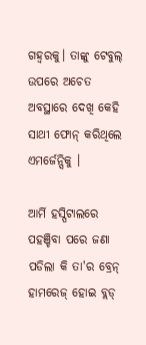ଗହ୍ଵରକୁ। ତାଙ୍କୁ ଟେବୁଲ୍ ଉପରେ ଅଚେତ ଅବସ୍ଥାରେ ଦେଖି କେହି ସାଥୀ ଫୋନ୍ କରିଥିଲେ ଏମର୍ଜେନ୍ସିକୁ ।

ଆର୍ମି ହସ୍ପିଟାଲରେ ପହଞ୍ଚିବା ପରେ ଜଣା ପଡିଲା କି ତା'ର ବ୍ରେନ୍ ହାମରେଜ୍ ହୋଇ ବ୍ଲଡ୍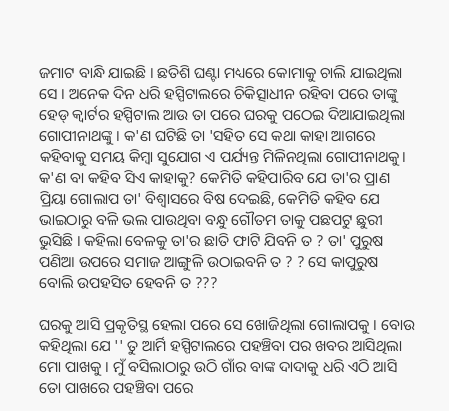ଜମାଟ ବାନ୍ଧି ଯାଇଛି । ଛତିଶି ଘଣ୍ଟା ମଧ୍ୟରେ କୋମାକୁ ଚାଲି ଯାଇଥିଲା ସେ । ଅନେକ ଦିନ ଧରି ହସ୍ପିଟାଲରେ ଚିକିତ୍ସାଧୀନ ରହିବା ପରେ ତାଙ୍କୁ ହେଡ୍ କ୍ଵାର୍ଟର ହସ୍ପିଟାଲ ଆଉ ତା ପରେ ଘରକୁ ପଠେଇ ଦିଆଯାଇଥିଲା ଗୋପୀନାଥଙ୍କୁ । କ'ଣ ଘଟିଛି ତା 'ସହିତ ସେ କଥା କାହା ଆଗରେ କହିବାକୁ ସମୟ କିମ୍ବା ସୁଯୋଗ ଏ ପର୍ଯ୍ୟନ୍ତ ମିଳିନଥିଲା ଗୋପୀନାଥକୁ। କ'ଣ ବା କହିବ ସିଏ କାହାକୁ? କେମିତି କହିପାରିବ ଯେ ତା'ର ପ୍ରାଣ ପ୍ରିୟା ଗୋଲାପ ତା' ବିଶ୍ଵାସରେ ବିଷ ଦେଇଛି, କେମିତି କହିବ ଯେ ଭାଇଠାରୁ ବଳି ଭଲ ପାଉଥିବା ବନ୍ଧୁ ଗୌତମ ତାକୁ ପଛପଟୁ ଛୁରୀ ଭୁସିଛି । କହିଲା ବେଳକୁ ତା'ର ଛାତି ଫାଟି ଯିବନି ତ ? ତା' ପୁରୁଷ ପଣିଆ ଉପରେ ସମାଜ ଆଙ୍ଗୁଳି ଉଠାଇବନି ତ ? ? ସେ କାପୁରୁଷ ବୋଲି ଉପହସିତ ହେବନି ତ ???

ଘରକୁ ଆସି ପ୍ରକୃତିସ୍ଥ ହେଲା ପରେ ସେ ଖୋଜିଥିଲା ଗୋଲାପକୁ । ବୋଉ କହିଥିଲା ଯେ '' ତୁ ଆର୍ମି ହସ୍ପିଟାଲରେ ପହଞ୍ଚିବା ପର ଖବର ଆସିଥିଲା ମୋ ପାଖକୁ । ମୁଁ ବସିଲାଠାରୁ ଉଠି ଗାଁର ବାଙ୍କ ଦାଦାକୁ ଧରି ଏଠି ଆସି ତୋ ପାଖରେ ପହଞ୍ଚିବା ପରେ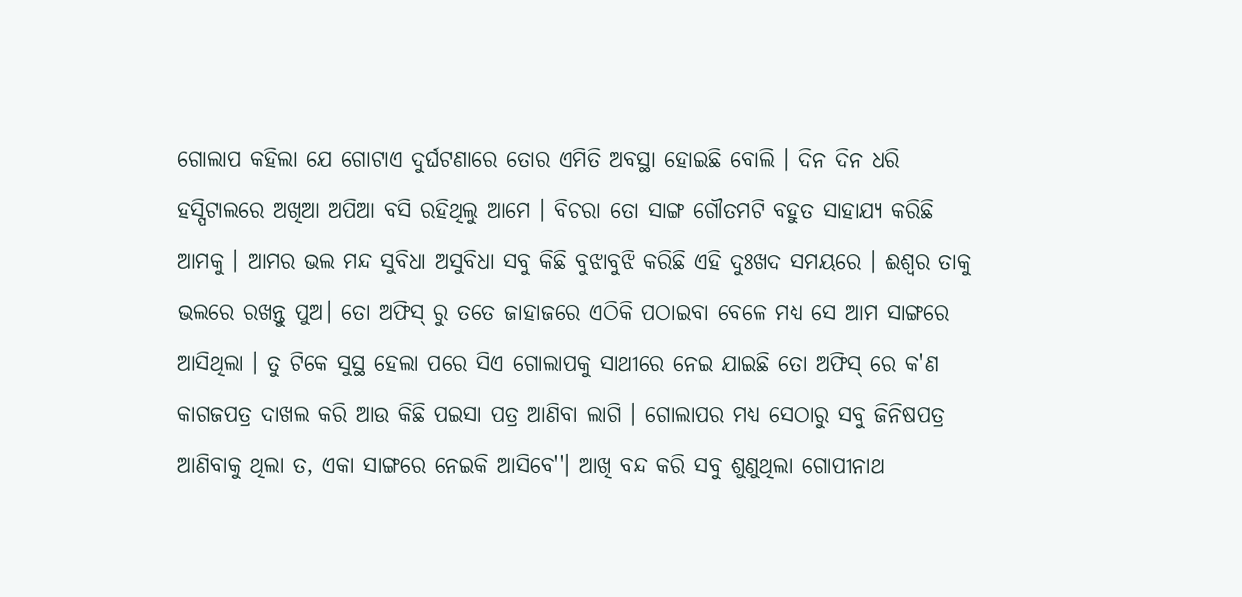ଗୋଲାପ କହିଲା ଯେ ଗୋଟାଏ ଦୁର୍ଘଟଣାରେ ତୋର ଏମିତି ଅବସ୍ଥା ହୋଇଛି ବୋଲି । ଦିନ ଦିନ ଧରି ହସ୍ପିଟାଲରେ ଅଖିଆ ଅପିଆ ବସି ରହିଥିଲୁ ଆମେ । ବିଚରା ତୋ ସାଙ୍ଗ ଗୌତମଟି ବହୁତ ସାହାଯ୍ୟ କରିଛି ଆମକୁ । ଆମର ଭଲ ମନ୍ଦ ସୁବିଧା ଅସୁବିଧା ସବୁ କିଛି ବୁଝାବୁଝି କରିଛି ଏହି ଦୁଃଖଦ ସମୟରେ । ଈଶ୍ଵର ତାକୁ ଭଲରେ ରଖନ୍ତୁ ପୁଅ। ତୋ ଅଫିସ୍ ରୁ ତତେ ଜାହାଜରେ ଏଠିକି ପଠାଇବା ବେଳେ ମଧ୍ୟ ସେ ଆମ ସାଙ୍ଗରେ ଆସିଥିଲା । ତୁ ଟିକେ ସୁସ୍ଥ ହେଲା ପରେ ସିଏ ଗୋଲାପକୁ ସାଥୀରେ ନେଇ ଯାଇଛି ତୋ ଅଫିସ୍ ରେ କ'ଣ କାଗଜପତ୍ର ଦାଖଲ କରି ଆଉ କିଛି ପଇସା ପତ୍ର ଆଣିବା ଲାଗି । ଗୋଲାପର ମଧ୍ୟ ସେଠାରୁ ସବୁ ଜିନିଷପତ୍ର ଆଣିବାକୁ ଥିଲା ତ, ଏକା ସାଙ୍ଗରେ ନେଇକି ଆସିବେ''। ଆଖି ବନ୍ଦ କରି ସବୁ ଶୁଣୁଥିଲା ଗୋପୀନାଥ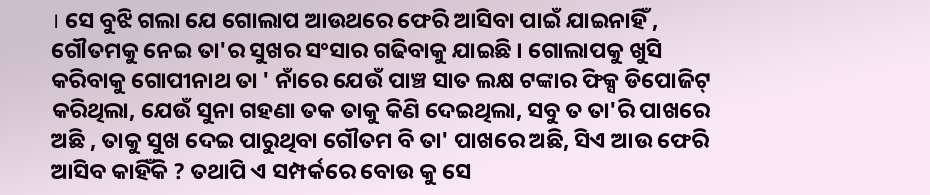। ସେ ବୁଝି ଗଲା ଯେ ଗୋଲାପ ଆଉଥରେ ଫେରି ଆସିବା ପାଇଁ ଯାଇନାହିଁ , ଗୌତମକୁ ନେଇ ତା'ର ସୁଖର ସଂସାର ଗଢିବାକୁ ଯାଇଛି । ଗୋଲାପକୁ ଖୁସି କରିବାକୁ ଗୋପୀନାଥ ତା ' ନାଁରେ ଯେଉଁ ପାଞ୍ଚ ସାତ ଲକ୍ଷ ଟଙ୍କାର ଫିକ୍ସ ଡିପୋଜିଟ୍ କରିଥିଲା, ଯେଉଁ ସୁନା ଗହଣା ତକ ତାକୁ କିଣି ଦେଇଥିଲା, ସବୁ ତ ତା'ରି ପାଖରେ ଅଛି , ତାକୁ ସୁଖ ଦେଇ ପାରୁଥିବା ଗୌତମ ବି ତା' ପାଖରେ ଅଛି, ସିଏ ଆଉ ଫେରି ଆସିବ କାହିଁକି ? ତଥାପି ଏ ସମ୍ପର୍କରେ ବୋଉ କୁ ସେ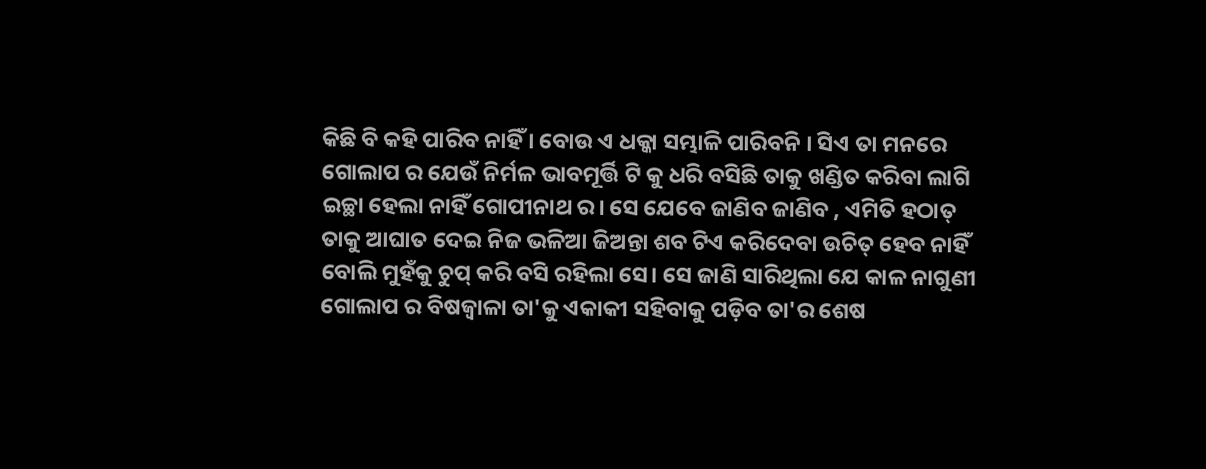କିଛି ବି କହି ପାରିବ ନାହିଁ । ବୋଉ ଏ ଧକ୍କା ସମ୍ଭାଳି ପାରିବନି । ସିଏ ତା ମନରେ ଗୋଲାପ ର ଯେଉଁ ନିର୍ମଳ ଭାବମୂର୍ତ୍ତି ଟି କୁ ଧରି ବସିଛି ତାକୁ ଖଣ୍ଡିତ କରିବା ଲାଗି ଇଚ୍ଛା ହେଲା ନାହିଁ ଗୋପୀନାଥ ର। ସେ ଯେବେ ଜାଣିବ ଜାଣିବ , ଏମିତି ହଠାତ୍ ତାକୁ ଆଘାତ ଦେଇ ନିଜ ଭଳିଆ ଜିଅନ୍ତା ଶବ ଟିଏ କରିଦେବା ଉଚିତ୍ ହେବ ନାହିଁ ବୋଲି ମୁହଁକୁ ଚୁପ୍ କରି ବସି ରହିଲା ସେ। ସେ ଜାଣି ସାରିଥିଲା ଯେ କାଳ ନାଗୁଣୀ ଗୋଲାପ ର ବିଷଜ୍ୱାଳା ତା'କୁ ଏକାକୀ ସହିବାକୁ ପଡ଼ିବ ତା'ର ଶେଷ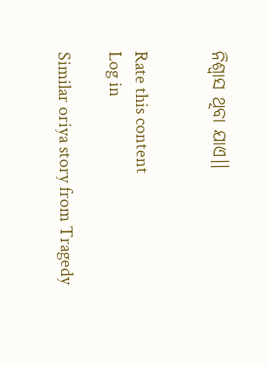ନିଶ୍ଵାସ ଥିବା ଯାଏ।।


Rate this content
Log in

Similar oriya story from Tragedy